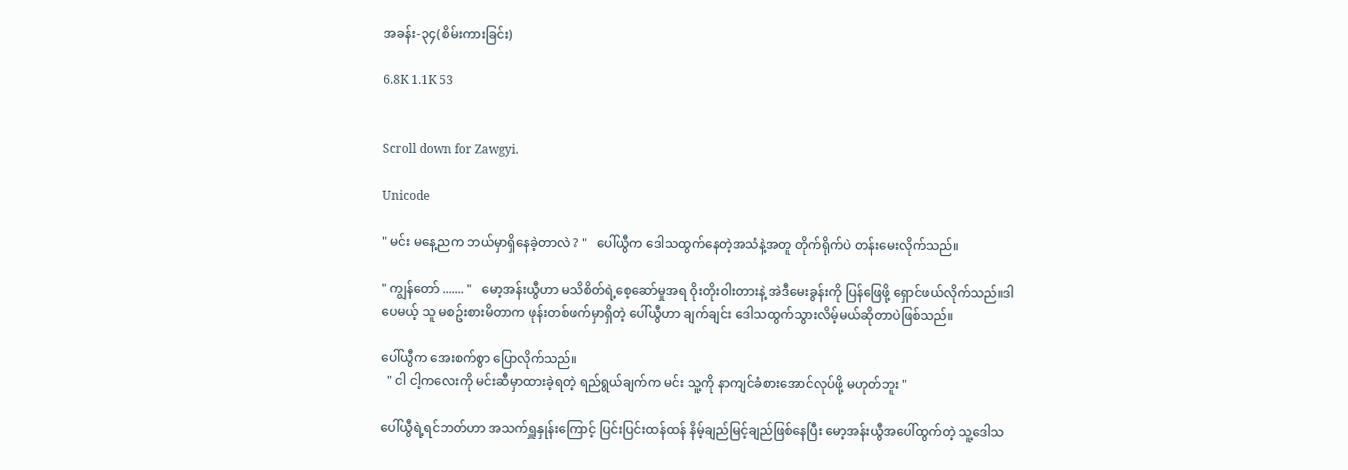အခန်း-၃၄(စိမ်းကားခြင်း)

6.8K 1.1K 53


Scroll down for Zawgyi.

Unicode

" မင်း မနေ့ညက ဘယ်မှာရှိနေခဲ့တာလဲ ? "   ပေါ်ယွီက ဒေါသထွက်နေတဲ့အသံနဲ့အတူ တိုက်ရိုက်ပဲ တန်းမေးလိုက်သည်။

" ကျွန်တော် ....... "   မော့အန်းယွီဟာ မသိစိတ်ရဲ့စေ့ဆော်မှုအရ ဝိုးတိုးဝါးတားနဲ့ အဲဒီမေးခွန်းကို ပြန်ဖြေဖို့ ရှောင်ဖယ်လိုက်သည်။ဒါပေမယ့် သူ မစဥ်းစားမိတာက ဖုန်းတစ်ဖက်မှာရှိတဲ့ ပေါ်ယွီဟာ ချက်ချင်း ဒေါသထွက်သွားလိမ့်မယ်ဆိုတာပဲဖြစ်သည်။

ပေါ်ယွီက အေးစက်စွာ ပြောလိုက်သည်။
  " ငါ ငါ့ကလေးကို မင်းဆီမှာထားခဲ့ရတဲ့ ရည်ရွယ်ချက်က မင်း သူ့ကို နာကျင်ခံစားအောင်လုပ်ဖို့ မဟုတ်ဘူး "

ပေါ်ယွီရဲ့ရင်ဘတ်ဟာ အသက်ရှူနှုန်းကြောင့် ပြင်းပြင်းထန်ထန် နိမ့်ချည်မြင့်ချည်ဖြစ်နေပြီး မော့အန်းယွီအပေါ်ထွက်တဲ့ သူ့ဒေါသ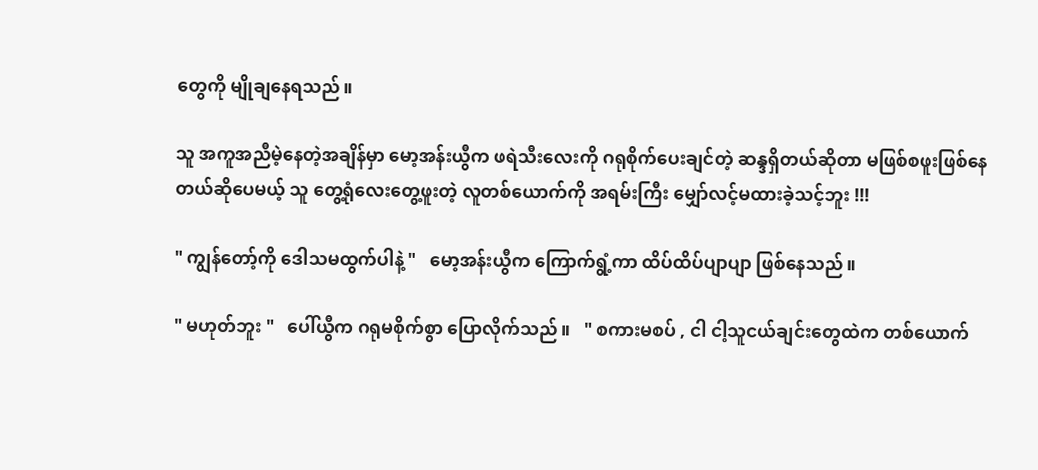တွေကို မျိုချနေရသည်။

သူ အကူအညီမဲ့နေတဲ့အချိန်မှာ မော့အန်းယွီက ဖရဲသီးလေးကို ဂရုစိုက်ပေးချင်တဲ့ ဆန္ဒရှိတယ်ဆိုတာ မဖြစ်စဖူးဖြစ်နေတယ်ဆိုပေမယ့် သူ တွေ့ရုံလေးတွေ့ဖူးတဲ့ လူတစ်ယောက်ကို အရမ်းကြီး မျှော်လင့်မထားခဲ့သင့်ဘူး !!!

" ကျွန်တော့်ကို ဒေါသမထွက်ပါနဲ့ "   မော့အန်းယွီက ကြောက်ရွံ့ကာ ထိပ်ထိပ်ပျာပျာ ဖြစ်နေသည်။

" မဟုတ်ဘူး "   ပေါ်ယွီက ဂရုမစိုက်စွာ ပြောလိုက်သည်။   " စကားမစပ် , ငါ ငါ့သူငယ်ချင်းတွေထဲက တစ်ယောက်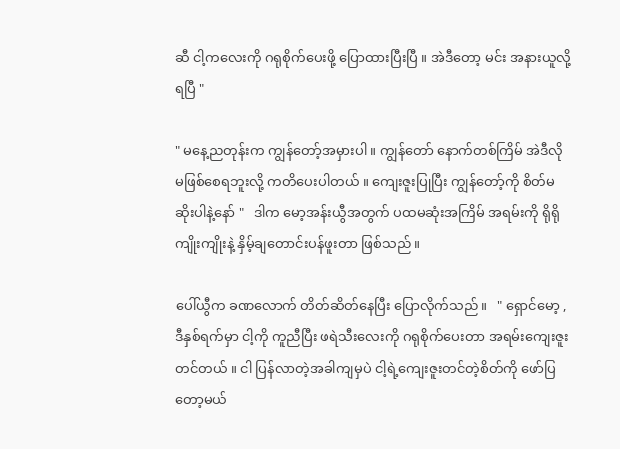ဆီ ငါ့ကလေးကို ဂရုစိုက်ပေးဖို့ ပြောထားပြီးပြီ ။ အဲဒီတော့ မင်း အနားယူလို့ရပြီ "

" မနေ့ညတုန်းက ကျွန်တော့်အမှားပါ ။ ကျွန်တော် နောက်တစ်ကြိမ် အဲဒီလိုမဖြစ်စေရဘူးလို့ ကတိပေးပါတယ် ။ ကျေးဇူးပြုပြီး ကျွန်တော့်ကို စိတ်မဆိုးပါနဲ့နော် "   ဒါက မော့အန်းယွီအတွက် ပထမဆုံးအကြိမ် အရမ်းကို ရိုရိုကျိုးကျိုးနဲ့ နှိမ့်ချတောင်းပန်ဖူးတာ ဖြစ်သည်။

ပေါ်ယွီက ခဏလောက် တိတ်ဆိတ်နေပြီး ပြောလိုက်သည်။   " ရှောင်မော့ , ဒီနှစ်ရက်မှာ ငါ့ကို ကူညီပြီး ဖရဲသီးလေးကို ဂရုစိုက်ပေးတာ အရမ်းကျေးဇူးတင်တယ် ။ ငါ ပြန်လာတဲ့အခါကျမှပဲ ငါ့ရဲ့ကျေးဇူးတင်တဲ့စိတ်ကို ဖော်ပြတော့မယ်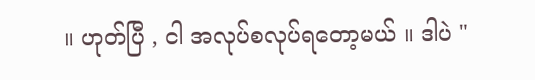။ ဟုတ်ပြီ , ငါ အလုပ်စလုပ်ရတော့မယ် ။ ဒါပဲ "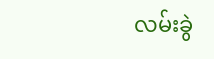လမ်းခွဲ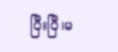ပြီးပြီ၊မ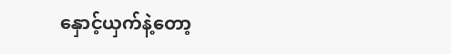နှောင့်ယှက်နဲ့တော့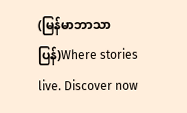(မြန်မာဘာသာပြန်)Where stories live. Discover now